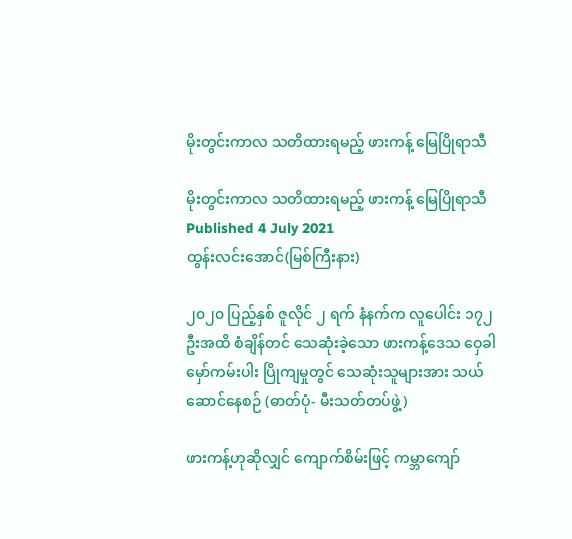မိုးတွင်းကာလ သတိထားရမည့် ဖားကန့် မြေပြိုရာသီ

မိုးတွင်းကာလ သတိထားရမည့် ဖားကန့် မြေပြိုရာသီ
Published 4 July 2021
ထွန်းလင်းအောင်(မြစ်ကြီးနား)

၂၀၂၀ ပြည့်နှစ် ဇူလိုင် ၂ ရက် နံနက်က လူပေါင်း ၁၇၂ ဦးအထိ စံချိန်တင် သေဆုံးခဲ့သော ဖားကန့်ဒေသ ဝှေခါမှော်ကမ်းပါး ပြိုကျမှုတွင် သေဆုံးသူများအား သယ်ဆောင်နေစဉ် (ဓာတ်ပုံ- မီးသတ်တပ်ဖွဲ့)

ဖားကန့်ဟုဆိုလျှင် ကျောက်စိမ်းဖြင့် ကမ္ဘာကျော်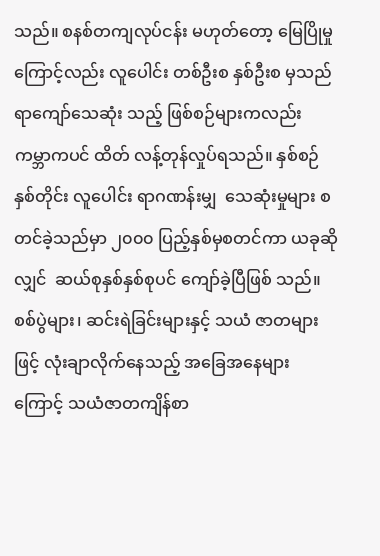သည်။ စနစ်တကျလုပ်ငန်း မဟုတ်တော့ မြေပြိုမှုကြောင့်လည်း လူပေါင်း တစ်ဦးစ နှစ်ဦးစ မှသည် ရာကျော်သေဆုံး သည့် ဖြစ်စဉ်များကလည်း ကမ္ဘာကပင် ထိတ် လန့်တုန်လှုပ်ရသည်။ နှစ်စဉ်နှစ်တိုင်း လူပေါင်း ရာဂဏန်းမျှ  သေဆုံးမှုများ စတင်ခဲ့သည်မှာ ၂၀၀၀ ပြည့်နှစ်မှစတင်ကာ ယခုဆိုလျှင်  ဆယ်စုနှစ်နှစ်စုပင် ကျော်ခဲ့ပြီဖြစ် သည်။ စစ်ပွဲများ၊ ဆင်းရဲခြင်းများနှင့် သယံ ဇာတများဖြင့် လုံးချာလိုက်နေသည့် အခြေအနေများကြောင့် သယံဇာတကျိန်စာ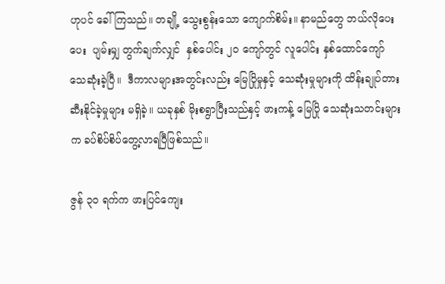ဟုပင် ခေါ်ကြသည်။ တချို့ သွေးစွန်းသော ကျောက်စိမ်း။ နာမည်တွေ ဘယ်လိုပေးပေး  ပျမ်းမျှ တွက်ချက်လျှင်  နှစ်ပေါင်း ၂၀ ကျော်တွင် လူပေါင်း နှစ်ထောင်ကျော် သေဆုံးခဲ့ပြီ။  ဒီကာလများအတွင်းလည်း မြေပြိုမှုနှင့် သေဆုံးမှုများကို ထိန်းချုပ်တားဆီးနိုင်ခဲ့မှုများ မရှိခဲ့။ ယခုနှစ် မိုးစရွာပြီးသည်နှင့် ဖားကန့် မြေပြို သေဆုံးသတင်းများက ခပ်စိပ်စိပ်တွေ့လာရပြီဖြစ်သည်။

ဇွန် ၃၀ ရက်က ဖားပြင်ကျေး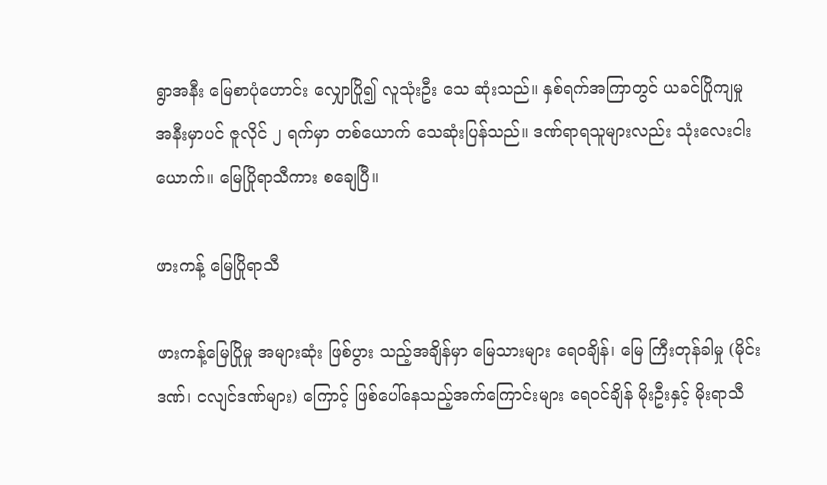ရွာအနီး မြေစာပုံဟောင်း လျှောပြို၍ လူသုံးဦး သေ ဆုံးသည်။ နှစ်ရက်အကြာတွင် ယခင်ပြိုကျမှု အနီးမှာပင် ဇူလိုင် ၂ ရက်မှာ တစ်ယောက် သေဆုံးပြန်သည်။ ဒဏ်ရာရသူများလည်း သုံးလေးငါးယောက်။ မြေပြိုရာသီကား စချေပြီ။

ဖားကန့် မြေပြိုရာသီ

ဖားကန့်မြေပြိုမှု အများဆုံး ဖြစ်ပွား သည့်အချိန်မှာ မြေသားများ ရေဝချိန်၊ မြေ ကြီးတုန်ခါမှု (မိုင်းဒဏ်၊ ငလျင်ဒဏ်များ) ကြောင့် ဖြစ်ပေါ်နေသည့်အက်ကြောင်းများ ရေဝင်ချိန် မိုးဦးနှင့် မိုးရာသီ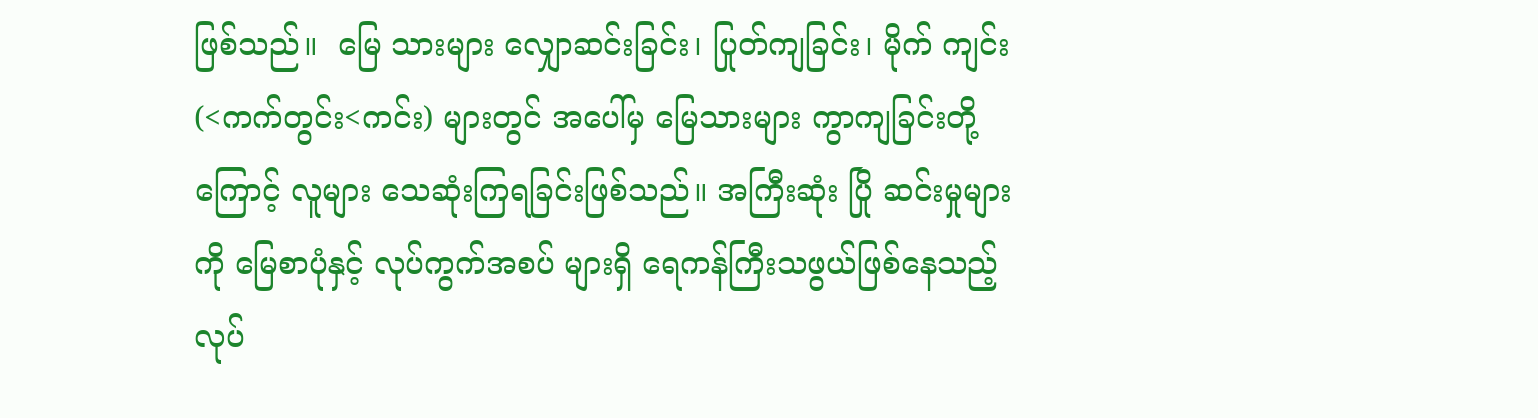ဖြစ်သည်။  မြေ သားများ လျှောဆင်းခြင်း၊ ပြုတ်ကျခြင်း၊ မိုက် ကျင်း (<ကက်တွင်း<ကင်း) များတွင် အပေါ်မှ မြေသားများ ကွာကျခြင်းတို့ကြောင့် လူများ သေဆုံးကြရခြင်းဖြစ်သည်။ အကြီးဆုံး ပြို ဆင်းမှုများကို မြေစာပုံနှင့် လုပ်ကွက်အစပ် များရှိ ရေကန်ကြီးသဖွယ်ဖြစ်နေသည့် လုပ်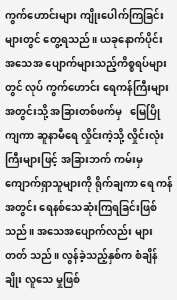ကွက်ဟောင်းများ ကျိုးပေါက်ကြခြင်းများတွင် တွေ့ရသည် ။ ယခုနောက်ပိုင်း အသေအ ပျောက်များသည့်ကိစ္စရပ်များတွင် လုပ် ကွက်ဟောင်း ရေကန်ကြီးများအတွင်းသို့ အခြားတစ်ဖက်မှ   မြေပြိုကျကာ ဆူနာမီရေ လှိုင်းကဲ့သို့ လှိုင်းလုံးကြီးများဖြင့် အခြားဘက် ကမ်းမှ ကျောက်ရှာသူများကို ရိုက်ချကာ ရေ ကန်အတွင်း ရေနစ်သေဆုံးကြရခြင်းဖြစ် သည်။ အသေအပျောက်လည်း များတတ် သည်။ လွန်ခဲ့သည့်နှစ်က စံချိန်ချိုး လူသေ မှုဖြစ်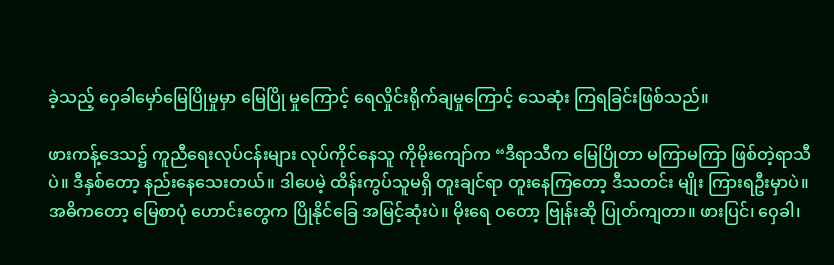ခဲ့သည့် ဝှေခါမှော်မြေပြိုမှုမှာ မြေပြို မှုကြောင့် ရေလှိုင်းရိုက်ချမှုကြောင့် သေဆုံး ကြရခြင်းဖြစ်သည်။

ဖားကန့်ဒေသ၌ ကူညီရေးလုပ်ငန်းများ လုပ်ကိုင်နေသူ ကိုမိုးကျော်က “ဒီရာသီက မြေပြိုတာ မကြာမကြာ ဖြစ်တဲ့ရာသီပဲ။ ဒီနှစ်တော့ နည်းနေသေးတယ်။ ဒါပေမဲ့ ထိန်းကွပ်သူမရှိ တူးချင်ရာ တူးနေကြတော့ ဒီသတင်း မျိုး ကြားရဦးမှာပဲ။ အဓိကတော့ မြေစာပုံ ဟောင်းတွေက ပြိုနိုင်ခြေ အမြင့်ဆုံးပဲ။ မိုးရေ ဝတော့ ဗြုန်းဆို ပြုတ်ကျတာ။ ဖားပြင်၊ ဝှေခါ၊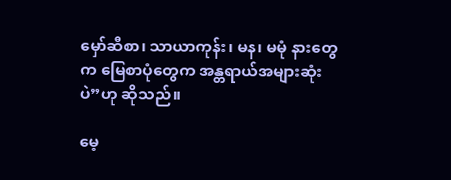မှော်ဆီစာ၊ သာယာကုန်း၊ မန၊ မမုံ နားတွေက မြေစာပုံတွေက အန္တရာယ်အများဆုံးပဲ”ဟု ဆိုသည်။

မေ့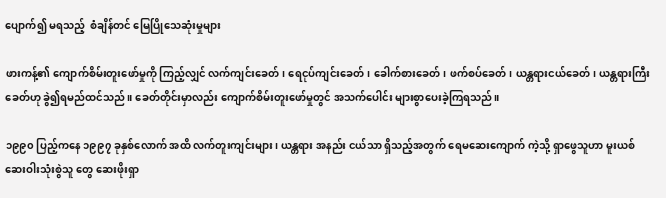ပျောက်၍ မရသည့်  စံချိန်တင် မြေပြိုသေဆုံးမှုများ

ဖားကန့်၏ ကျောက်စိမ်းတူးဖော်မှုကို ကြည့်လျှင် လက်ကျင်းခေတ်၊ ရေငုပ်ကျင်းခေတ်၊ ခေါက်စားခေတ်၊ ဖက်စပ်ခေတ်၊ ယန္တရားငယ်ခေတ်၊ ယန္တရားကြီးခေတ်ဟု ခွဲ၍ရမည်ထင်သည်။ ခေတ်တိုင်းမှာလည်း ကျောက်စိမ်းတူးဖော်မှုတွင် အသက်ပေါင်း များစွာပေးခဲ့ကြရသည်။

၁၉၉၀ ပြည့်ကနေ ၁၉၉၇ ခုနှစ်လောက် အထိ လက်တူးကျင်းများ၊ ယန္တရား အနည်း ငယ်သာ ရှိသည့်အတွက် ရေမဆေးကျောက် ကဲ့သို့ ရှာဖွေသူဟာ မူးယစ်ဆေးဝါးသုံးစွဲသူ တွေ ဆေးဖိုးရှာ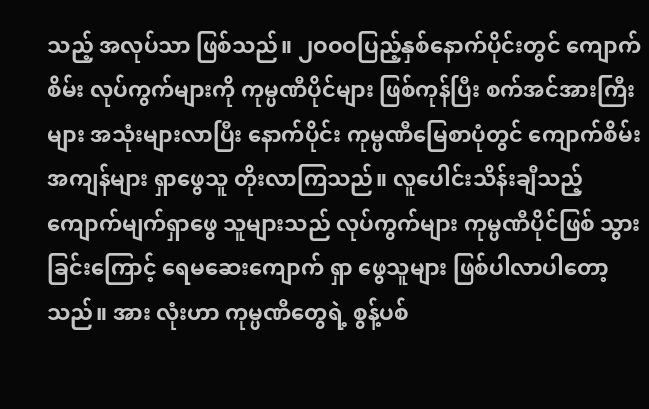သည့် အလုပ်သာ ဖြစ်သည်။ ၂ဝဝဝပြည့်နှစ်နောက်ပိုင်းတွင် ကျောက်စိမ်း လုပ်ကွက်များကို ကုမ္ပဏီပိုင်များ ဖြစ်ကုန်ပြီး စက်အင်အားကြီးများ အသုံးများလာပြီး နောက်ပိုင်း ကုမ္ပဏီမြေစာပုံတွင် ကျောက်စိမ်းအကျန်များ ရှာဖွေသူ တိုးလာကြသည်။ လူပေါင်းသိန်းချီသည့် ကျောက်မျက်ရှာဖွေ သူများသည် လုပ်ကွက်များ ကုမ္ပဏီပိုင်ဖြစ် သွားခြင်းကြောင့် ရေမဆေးကျောက် ရှာ ဖွေသူများ ဖြစ်ပါလာပါတော့သည်။ အား လုံးဟာ ကုမ္ပဏီတွေရဲ့ စွန့်ပစ်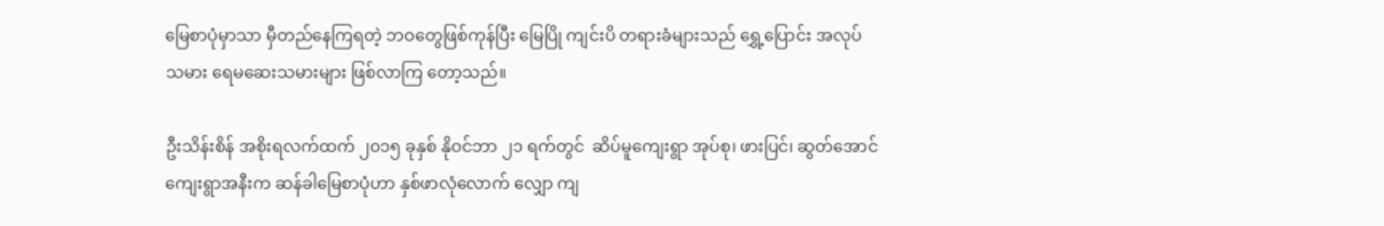မြေစာပုံမှာသာ မှီတည်နေကြရတဲ့ ဘဝတွေဖြစ်ကုန်ပြီး မြေပြို ကျင်းပိ တရားခံများသည် ရွှေ့ပြောင်း အလုပ် သမား ရေမဆေးသမားများ ဖြစ်လာကြ တော့သည်။

ဦးသိန်းစိန် အစိုးရလက်ထက် ၂၀၁၅ ခုနှစ် နိုဝင်ဘာ ၂၁ ရက်တွင်  ဆိပ်မူကျေးရွာ အုပ်စု၊ ဖားပြင်၊ ဆွတ်အောင် ကျေးရွာအနီးက ဆန်ခါမြေစာပုံဟာ နှစ်ဖာလုံလောက် လျှော ကျ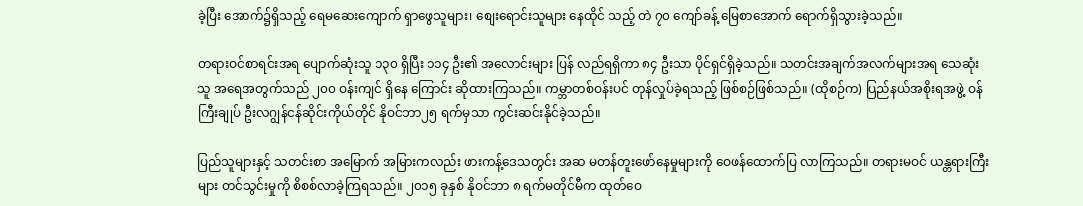ခဲ့ပြီး အောက်၌ရှိသည့် ရေမဆေးကျောက် ရှာဖွေသူများ၊ စျေးရောင်းသူများ နေထိုင် သည့် တဲ ၇၀ ကျော်ခန့် မြေစာအောက် ရောက်ရှိသွားခဲ့သည်။

တရားဝင်စာရင်းအရ ပျောက်ဆုံးသူ ၁၃၀ ရှိပြီး ၁၁၄ ဦး၏ အလောင်းများ ပြန် လည်ရရှိကာ ၈၄ ဦးသာ ပိုင်ရှင်ရှိခဲ့သည်။ သတင်းအချက်အလက်များအရ သေဆုံးသူ အရေအတွက်သည် ၂၀၀ ဝန်းကျင် ရှိနေ ကြောင်း ဆိုထားကြသည်။ ကမ္ဘာတစ်ဝန်းပင် တုန်လှုပ်ခဲ့ရသည့် ဖြစ်စဉ်ဖြစ်သည်။ (ထိုစဉ်က) ပြည်နယ်အစိုးရအဖွဲ့ ဝန်ကြီးချုပ် ဦးလဂျွန်ငန်ဆိုင်းကိုယ်တိုင် နိုဝင်ဘာ၂၅ ရက်မှသာ ကွင်းဆင်းနိုင်ခဲ့သည်။

ပြည်သူများနှင့် သတင်းစာ အမြောက် အမြားကလည်း ဖားကန့်ဒေသတွင်း အဆ မတန်တူးဖော်နေမှုများကို ဝေဖန်ထောက်ပြ လာကြသည်။ တရားမဝင် ယန္တရားကြီးများ တင်သွင်းမှုကို စိစစ်လာခဲ့ကြရသည်။ ၂၀၁၅ ခုနှစ် နိုဝင်ဘာ ၈ ရက်မတိုင်မီက ထုတ်ဝေ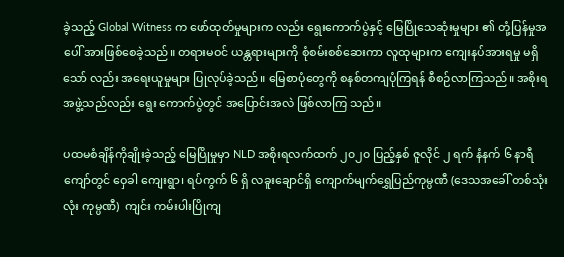ခဲ့သည့် Global Witness က ဖော်ထုတ်မှုများက လည်း ရွေးကောက်ပွဲနှင့် မြေပြိုသေဆုံးမှုများ ၏ တုံ့ပြန်မှုအပေါ် အားဖြစ်စေခဲ့သည်။ တရားမဝင် ယန္တရားများကို စုံစမ်းစစ်ဆေးကာ လူထုများက ကျေးနပ်အားရမှု မရှိသော် လည်း အရေးယူမှုများ ပြုလုပ်ခဲ့သည်။ မြေစာပုံတွေကို စနစ်တကျပုံကြရန် စီစဉ်လာကြသည်။ အစိုးရအဖွဲ့သည်လည်း ရွေး ကောက်ပွဲတွင် အပြောင်းအလဲ ဖြစ်လာကြ သည်။

ပထမစံချိန်ကိုချိုးခဲ့သည့် မြေပြိုမှုမှာ NLD အစိုးရလက်ထက် ၂၀၂၀ ပြည့်နှစ် ဇူလိုင် ၂ ရက် နံနက် ၆ နာရီကျော်တွင် ဝှေခါ ကျေးရွာ၊ ရပ်ကွက် ၆ ရှိ လခူးချောင်ရှိ ကျောက်မျက်ရွှေပြည်ကုမ္ပဏီ (ဒေသအခေါ် တစ်သုံးလုံး ကုမ္ပဏီ)  ကျင်း ကမ်းပါးပြိုကျ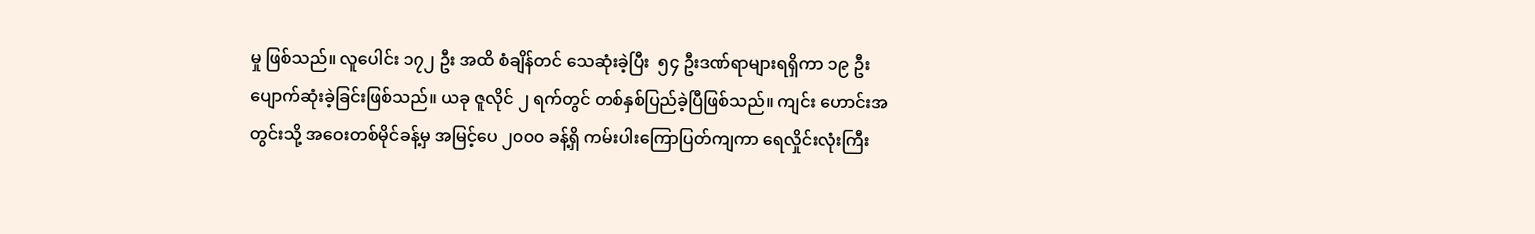မှု ဖြစ်သည်။ လူပေါင်း ၁၇၂ ဦး အထိ စံချိန်တင် သေဆုံးခဲ့ပြီး  ၅၄ ဦးဒဏ်ရာများရရှိကာ ၁၉ ဦးပျောက်ဆုံးခဲ့ခြင်းဖြစ်သည်။ ယခု ဇူလိုင် ၂ ရက်တွင် တစ်နှစ်ပြည်ခဲ့ပြီဖြစ်သည်။ ကျင်း ဟောင်းအတွင်းသို့ အဝေးတစ်မိုင်ခန့်မှ အမြင့်ပေ ၂၀၀၀ ခန့်ရှိ ကမ်းပါးကြောပြတ်ကျကာ ရေလှိုင်းလုံးကြီး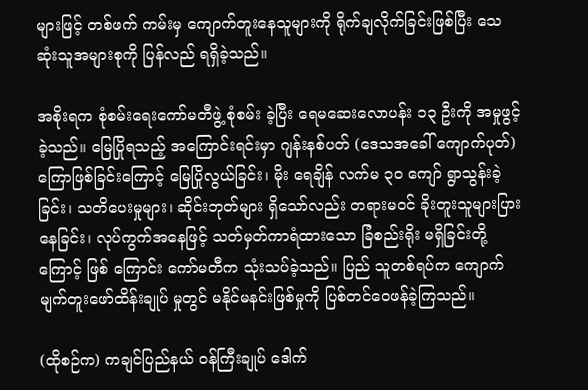များဖြင့် တစ်ဖက် ကမ်းမှ ကျောက်တူးနေသူများကို ရိုက်ချလိုက်ခြင်းဖြစ်ပြီး သေဆုံးသူအများစုကို ပြန်လည် ရရှိခဲ့သည်။

အစိုးရက စုံစမ်းရေးကော်မတီဖွဲ့ စုံစမ်း ခဲ့ပြီး ရေမဆေးလောပန်း ၁၃ ဦးကို အမှုဖွင့် ခဲ့သည်။ မြေပြိုရသည့် အကြောင်းရင်းမှာ ဂျန်းနစ်ပတ် (ဒေသအခေါ် ကျောက်ပုတ်)ကြောဖြစ်ခြင်းကြောင့် မြေပြိုလွယ်ခြင်း၊ မိုး ရေချိန် လက်မ ၃၀ ကျော် ရွာသွန်းခဲ့ခြင်း၊ သတိပေးမှုများ၊ ဆိုင်းဘုတ်များ ရှိသော်လည်း တရားမဝင် ခိုးတူးသူများပြားနေခြင်း၊ လုပ်ကွက်အနေဖြင့် သတ်မှတ်ကာရံထားသော ခြံစည်းရိုး မရှိခြင်းတို့ကြောင့် ဖြစ် ကြောင်း ကော်မတီက သုံးသပ်ခဲ့သည်။ ပြည် သူတစ်ရပ်က ကျောက်မျက်တူးဖော်ထိန်းချုပ် မှုတွင် မနိုင်မနင်းဖြစ်မှုကို ပြစ်တင်ဝေဖန်ခဲ့ကြသည်။

(ထိုစဉ်က) ကချင်ပြည်နယ် ဝန်ကြီးချုပ် ဒေါက်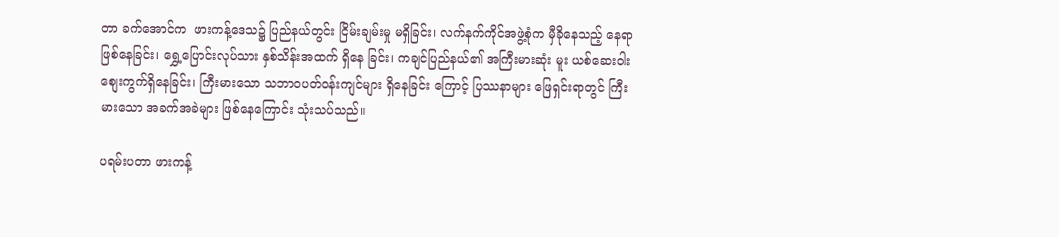တာ ခက်အောင်က  ဖားကန့်ဒေသ၌ ပြည်နယ်တွင်း ငြိမ်းချမ်းမှု မရှိခြင်း၊ လက်နက်ကိုင်အဖွဲ့စုံက မှီခိုနေသည့် နေရာဖြစ်နေခြင်း၊ ရွှေ့ပြောင်းလုပ်သား နှစ်သိန်းအထက် ရှိနေ ခြင်း၊ ကချင်ပြည်နယ်၏ အကြီးမားဆုံး မူး ယစ်ဆေးဝါးစျေးကွက်ရှိနေခြင်း၊ ကြီးမားသော သဘာဝပတ်ဝန်းကျင်များ ရှိနေခြင်း ကြောင့် ပြဿနာများ ဖြေရှင်းရာတွင် ကြီးမားသော အခက်အခဲများ ဖြစ်နေကြောင်း သုံးသပ်သည်။

ပရမ်းပတာ ဖားကန့်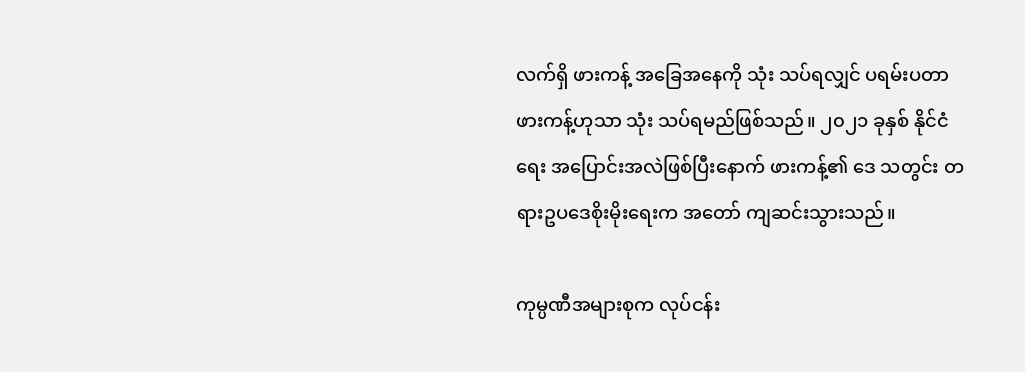လက်ရှိ ဖားကန့် အခြေအနေကို သုံး သပ်ရလျှင် ပရမ်းပတာ ဖားကန့်ဟုသာ သုံး သပ်ရမည်ဖြစ်သည်။ ၂၀၂၁ ခုနှစ် နိုင်ငံရေး အပြောင်းအလဲဖြစ်ပြီးနောက် ဖားကန့်၏ ဒေ သတွင်း တရားဥပဒေစိုးမိုးရေးက အတော် ကျဆင်းသွားသည်။

ကုမ္ပဏီအများစုက လုပ်ငန်း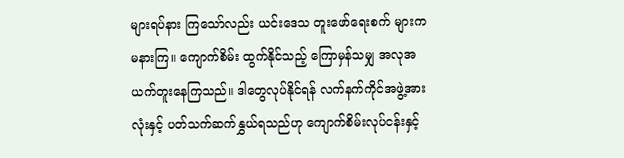များရပ်နား ကြသော်လည်း ယင်းဒေသ တူးဖော်ရေးစက် များက မနားကြ။ ကျောက်စိမ်း ထွက်နိုင်သည့် ကြောမှန်သမျှ အလုအယက်တူးနေကြသည်။ ဒါတွေလုပ်နိုင်ရန် လက်နက်ကိုင်အဖွဲ့အား လုံးနှင့် ပတ်သက်ဆက်နွှယ်ရသည်ဟု ကျောက်စိမ်းလုပ်ငန်းနှင့်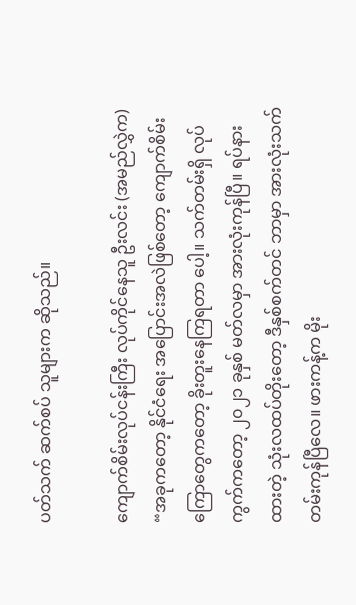ပတ်သက် ဆက်စပ် သူများက ဆိုသည်။

ကျောက်စိမ်းလုပ်ငန်းကြီး လုပ်ကိုင်နေသူ ဦးလင်း (အမည်လွှဲက) “အခုကတော့ နိုင်ငံရေး အပြောင်းအလဲဖြစ်တော့ ကျောက်စိမ်းကြောတွေကတော့ ခိုးတူးနေကြရတာ ပေါ့။ သက်တမ်းရှိ လုပ်ကွက်ကတော့ ၂၀၂၁ ခုနှစ် မတ်လမှာ အားလုံးကုန်ပြီ။ ရပ်နားထားတဲ့ သုံးလထပ်တိုးတော့ ဒီနှစ်စက်တင် ဘာမှာ အားလုံးသက်တမ်းကုန်ပြီလေ။ ဖားကန့်က မိုး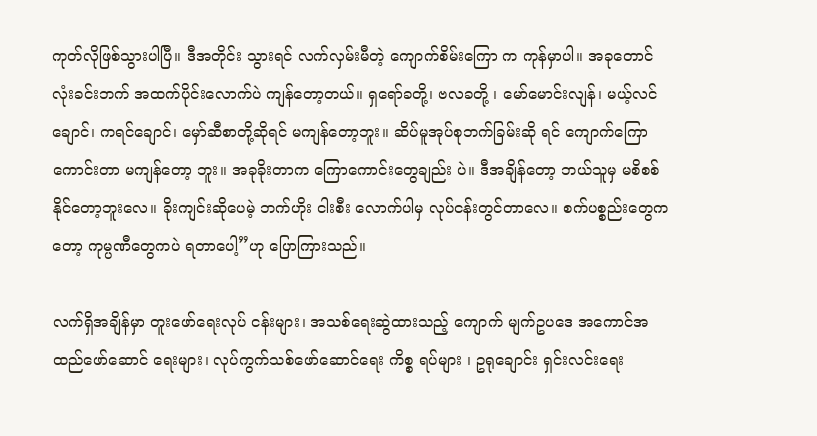ကုတ်လိုဖြစ်သွားပါပြီ။ ဒီအတိုင်း သွားရင် လက်လှမ်းမီတဲ့ ကျောက်စိမ်းကြော က ကုန်မှာပါ။ အခုတောင် လုံးခင်းဘက် အထက်ပိုင်းလောက်ပဲ ကျန်တော့တယ်။ ရှရော်ခတို့၊ ဗလခတို့ ၊ မော်မောင်းလျန်၊ မယ့်လင်ချောင်၊ ကရင်ချောင်၊ မှော်ဆီစာတို့ဆိုရင် မကျန်တော့ဘူး။ ဆိပ်မူအုပ်စုဘက်ခြမ်းဆို ရင် ကျောက်ကြောကောင်းတာ မကျန်တော့ ဘူး။ အခုခိုးတာက ကြောကောင်းတွေချည်း ပဲ။ ဒီအချိန်တော့ ဘယ်သူမှ မစိစစ်နိုင်တော့ဘူးလေ။ ခိုးကျင်းဆိုပေမဲ့ ဘက်ဟိုး ငါးစီး လောက်ပါမှ လုပ်ငန်းတွင်တာလေ။ စက်ပစ္စည်းတွေကတော့ ကုမ္ပဏီတွေကပဲ ရတာပေါ့”ဟု ပြောကြားသည်။

လက်ရှိအချိန်မှာ တူးဖော်ရေးလုပ် ငန်းများ၊ အသစ်ရေးဆွဲထားသည့် ကျောက် မျက်ဥပဒေ အကောင်အထည်ဖော်ဆောင် ရေးများ၊ လုပ်ကွက်သစ်ဖော်ဆောင်ရေး ကိစ္စ ရပ်များ ၊ ဥရုချောင်း ရှင်းလင်းရေး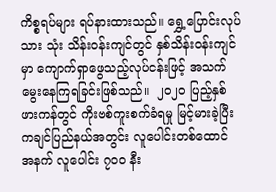ကိစ္စရပ်များ ရပ်နားထားသည်။ ရွှေ့ပြောင်းလုပ်သား သုံး သိန်းဝန်းကျင်တွင် နှစ်သိန်းဝန်းကျင်မှာ ကျောက်ရှာဖွေသည့်လုပ်ငန်းဖြင့် အသက် မွေးနေကြရခြင်းဖြစ်သည်။  ၂၀၂၀ ပြည့်နှစ် ဖားကန်တွင် ကိုးဗစ်ကူးစက်ခံရမှု မြင့်မားခဲ့ပြီး ကချင်ပြည်နယ်အတွင်း လူပေါင်းတစ်ထောင် အနက် လူပေါင်း ၇၀၀ နီး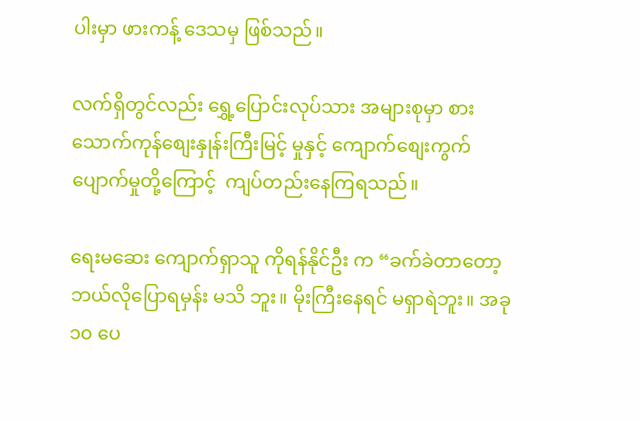ပါးမှာ ဖားကန့် ဒေသမှ ဖြစ်သည်။

လက်ရှိတွင်လည်း ရွှေ့ပြောင်းလုပ်သား အများစုမှာ စားသောက်ကုန်စျေးနှုန်းကြီးမြင့် မှုနှင့် ကျောက်စျေးကွက် ပျောက်မှုတို့ကြောင့်  ကျပ်တည်းနေကြရသည်။

ရေးမဆေး ကျောက်ရှာသူ ကိုရန်နိုင်ဦး က “ခက်ခဲတာတော့ ဘယ်လိုပြောရမှန်း မသိ ဘူး။ မိုးကြီးနေရင် မရှာရဲဘူး။ အခု ၁၀ ပေ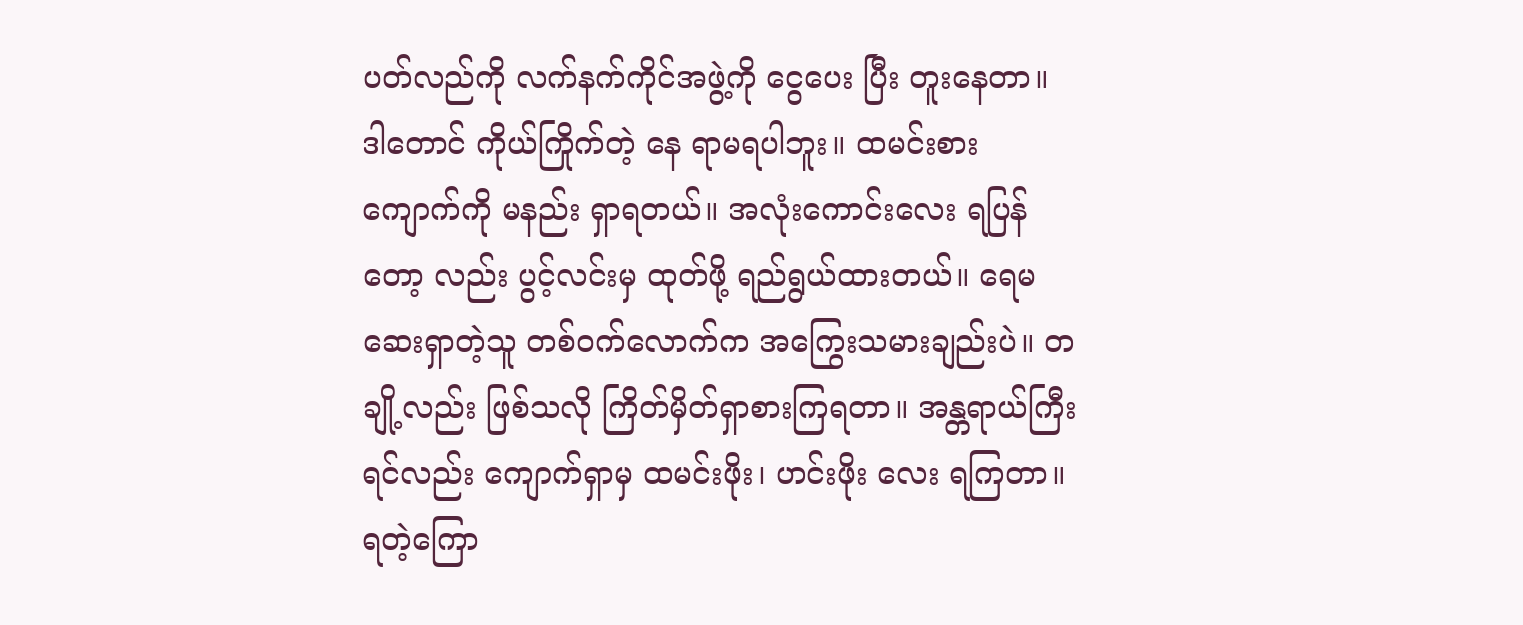ပတ်လည်ကို လက်နက်ကိုင်အဖွဲ့ကို ငွေပေး ပြီး တူးနေတာ။ ဒါတောင် ကိုယ်ကြိုက်တဲ့ နေ ရာမရပါဘူး။ ထမင်းစား ကျောက်ကို မနည်း ရှာရတယ်။ အလုံးကောင်းလေး ရပြန်တော့ လည်း ပွင့်လင်းမှ ထုတ်ဖို့ ရည်ရွယ်ထားတယ်။ ရေမဆေးရှာတဲ့သူ တစ်ဝက်လောက်က အကြွေးသမားချည်းပဲ။ တချို့လည်း ဖြစ်သလို ကြိတ်မှိတ်ရှာစားကြရတာ။ အန္တရာယ်ကြီးရင်လည်း ကျောက်ရှာမှ ထမင်းဖိုး၊ ဟင်းဖိုး လေး ရကြတာ။ ရတဲ့ကြော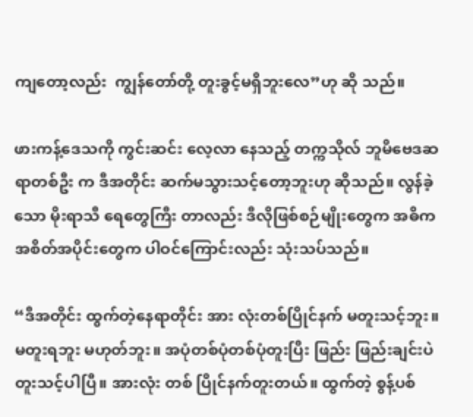ကျတော့လည်း  ကျွန်တော်တို့ တူးခွင့်မရှိဘူးလေ”ဟု ဆို သည်။

ဖားကန့်ဒေသကို ကွင်းဆင်း လေ့လာ နေသည့် တက္ကသိုလ် ဘူမိဗေဒဆရာတစ်ဦး က ဒီအတိုင်း ဆက်မသွားသင့်တော့ဘူးဟု ဆိုသည်။ လွန်ခဲ့သော မိုးရာသီ ရေတွေကြီး တာလည်း ဒီလိုဖြစ်စဉ်မျိုးတွေက အဓိက အစိတ်အပိုင်းတွေက ပါဝင်ကြောင်းလည်း သုံးသပ်သည်။

“ဒီအတိုင်း ထွက်တဲ့နေရာတိုင်း အား လုံးတစ်ပြိုင်နက် မတူးသင့်ဘူး။ မတူးရဘူး မဟုတ်ဘူး။ အပုံတစ်ပုံတစ်ပုံတူးပြီး ဖြည်း ဖြည်းချင်းပဲ တူးသင့်ပါပြီ။ အားလုံး တစ် ပြိုင်နက်တူးတယ်။ ထွက်တဲ့ စွန့်ပစ်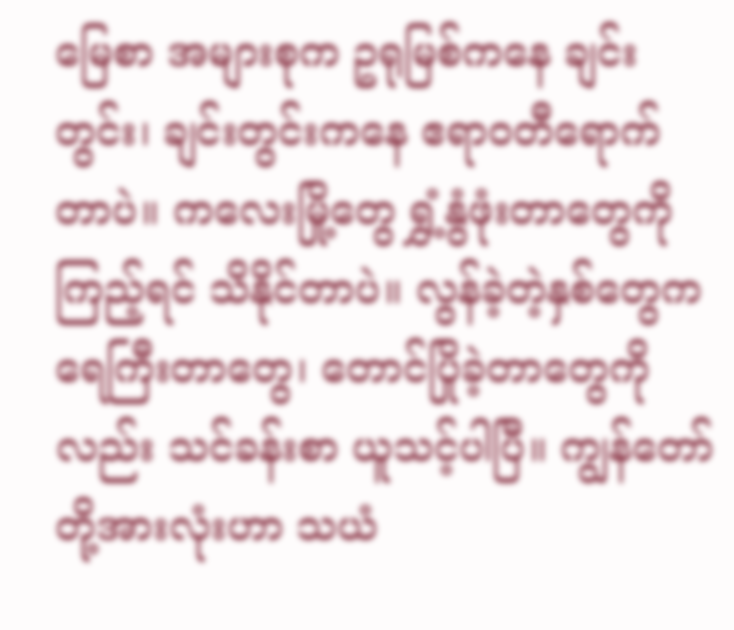မြေစာ အများစုက ဥရုမြစ်ကနေ ချင်းတွင်း၊ ချင်းတွင်းကနေ ဧရာဝတီရောက်တာပဲ။ ကလေးမြို့တွေ ရွှံ့နွံဖုံးတာတွေကိုကြည့်ရင် သိနိုင်တာပဲ။ လွန်ခဲ့တဲ့နှစ်တွေက ရေကြီးတာတွေ၊ တောင်ပြိုခဲ့တာတွေကိုလည်း သင်ခန်းစာ ယူသင့်ပါပြီ။ ကျွန်တော်တို့အားလုံးဟာ သယံ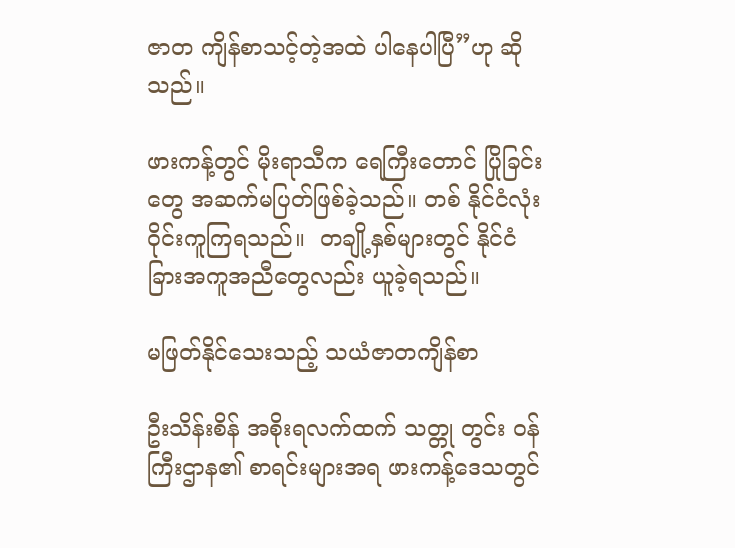ဇာတ ကျိန်စာသင့်တဲ့အထဲ ပါနေပါပြီ”ဟု ဆိုသည်။

ဖားကန့်တွင် မိုးရာသီက ရေကြီးတောင် ပြိုခြင်းတွေ အဆက်မပြတ်ဖြစ်ခဲ့သည်။ တစ် နိုင်ငံလုံး ၀ိုင်းကူကြရသည်။  တချို့နှစ်များတွင် နိုင်ငံခြားအကူအညီတွေလည်း ယူခဲ့ရသည်။

မဖြတ်နိုင်သေးသည့် သယံဇာတကျိန်စာ

ဦးသိန်းစိန် အစိုးရလက်ထက် သတ္တု တွင်း ဝန်ကြီးဌာန၏ စာရင်းများအရ ဖားကန့်ဒေသတွင်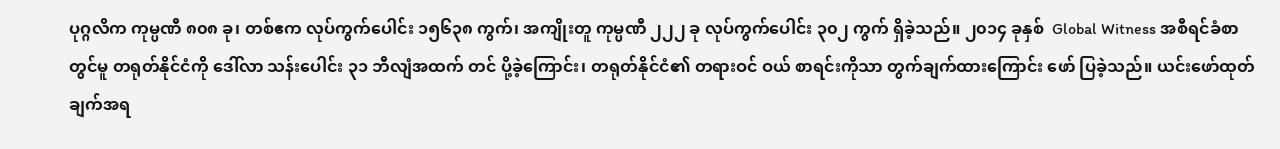ပုဂ္ဂလိက ကုမ္ပဏီ ၈၀၈ ခု၊ တစ်ဧက လုပ်ကွက်ပေါင်း ၁၅၆၃၈ ကွက်၊ အကျိုးတူ ကုမ္ပဏီ ၂၂၂ ခု လုပ်ကွက်ပေါင်း ၃၀၂ ကွက် ရှိခဲ့သည်။ ၂၀၁၄ ခုနှစ်  Global Witness အစီရင်ခံစာတွင်မူ တရုတ်နိုင်ငံကို ဒေါ်လာ သန်းပေါင်း ၃၁ ဘီလျံအထက် တင် ပို့ခဲ့ကြောင်း၊ တရုတ်နိုင်ငံ၏ တရားဝင် ဝယ် စာရင်းကိုသာ တွက်ချက်ထားကြောင်း ဖော် ပြခဲ့သည်။ ယင်းဖော်ထုတ်ချက်အရ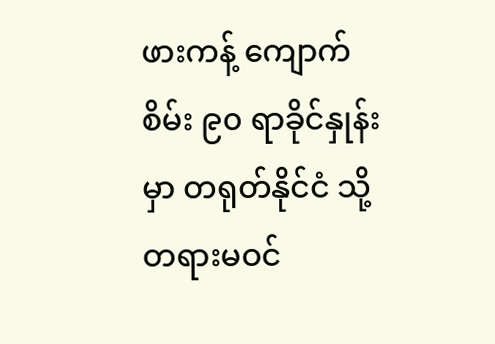ဖားကန့် ကျောက်စိမ်း ၉၀ ရာခိုင်နှုန်းမှာ တရုတ်နိုင်ငံ သို့ တရားမဝင်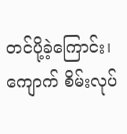တင်ပို့ခဲ့ကြောင်း၊ ကျောက် စိမ်းလုပ်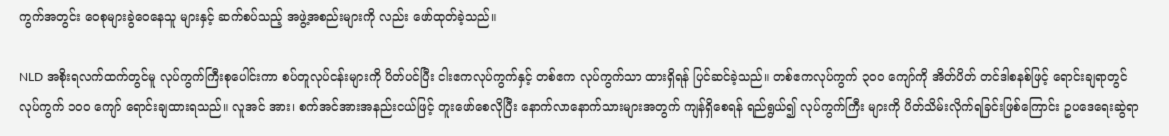ကွက်အတွင်း ဝေစုများခွဲဝေနေသူ များနှင့် ဆက်စပ်သည့် အဖွဲ့အစည်းများကို လည်း ဖော်ထုတ်ခဲ့သည်။

NLD အစိုးရလက်ထက်တွင်မူ လုပ်ကွက်ကြီးစုပေါင်းကာ စပ်တူလုပ်ငန်းများကို ပိတ်ပင်ပြီး ငါးဧကလုပ်ကွက်နှင့် တစ်ဧက လုပ်ကွက်သာ ထားရှိရန် ပြင်ဆင်ခဲ့သည်။ တစ်ဧကလုပ်ကွက် ၃၀၀ ကျော်ကို အိတ်ပိတ် တင်ဒါစနစ်ဖြင့် ရောင်းချရာတွင် လုပ်ကွက် ၁၀၀ ကျော် ရောင်းချထားရသည်။ လူအင် အား၊ စက်အင်အားအနည်းငယ်ဖြင့် တူးဖော်စေလိုပြီး နောက်လာနောက်သားများအတွက် ကျန်ရှိစေရန် ရည်ရွယ်၍ လုပ်ကွက်ကြီး များကို ပိတ်သိမ်းလိုက်ရခြင်းဖြစ်ကြောင်း ဥပဒေရေးဆွဲရာ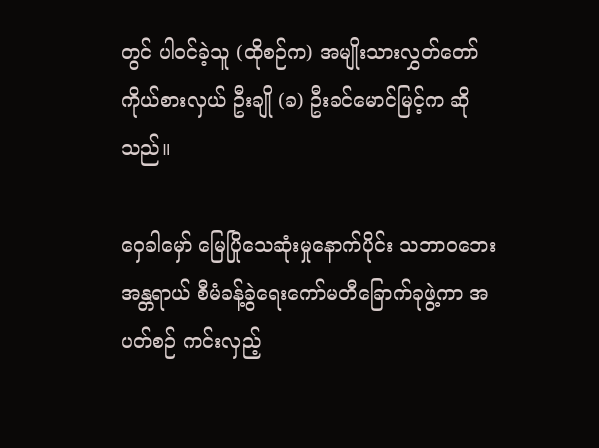တွင် ပါဝင်ခဲ့သူ (ထိုစဉ်က) အမျိုးသားလွှတ်တော်ကိုယ်စားလှယ် ဦးချို (ခ) ဦးခင်မောင်မြင့်က ဆိုသည်။

ဝှေခါမှော် မြေပြိုသေဆုံးမှုနောက်ပိုင်း သဘာဝဘေးအန္တရာယ် စီမံခန့်ခွဲရေးကော်မတီခြောက်ခုဖွဲ့ကာ အပတ်စဉ် ကင်းလှည့်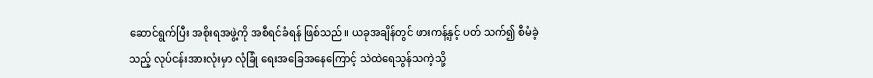ဆောင်ရွက်ပြီး အစိုးရအဖွဲ့ကို အစီရင်ခံရန် ဖြစ်သည်။ ယခုအချိန်တွင် ဖားကန့်နှင့် ပတ် သက်၍ စီမံခဲ့သည့် လုပ်ငန်းအားလုံးမှာ လုံခြုံ ရေးအခြေအနေကြောင့် သဲထဲရေသွန်သကဲ့သို့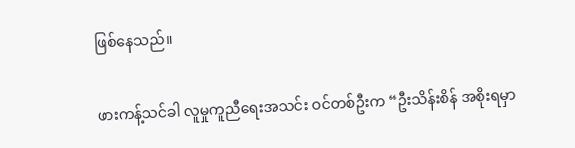ဖြစ်နေသည်။

ဖားကန့်သင်ခါ လူမှုကူညီရေးအသင်း ဝင်တစ်ဦးက “ဦးသိန်းစိန် အစိုးရမှာ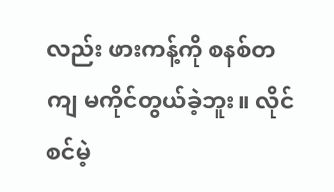လည်း ဖားကန့်ကို စနစ်တကျ မကိုင်တွယ်ခဲ့ဘူး။ လိုင်စင်မဲ့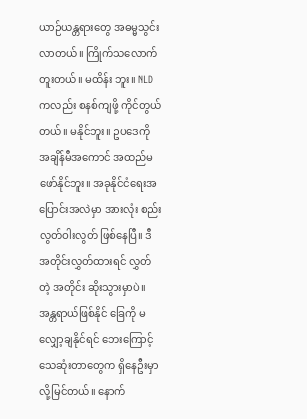ယာဉ်ယန္တရားတွေ အဓမ္မသွင်းလာတယ်။ ကြိုက်သလောက် တူးတယ်။ မထိန်း ဘူး။ NLD ကလည်း စနစ်ကျဖို့ ကိုင်တွယ် တယ်။ မနိုင်ဘူး။ ဥပဒေကို အချိန်မီအကောင် အထည်မဖော်နိုင်ဘူး။ အခုနိုင်ငံရေးအ ပြောင်းအလဲမှာ အားလုံး စည်းလွတ်ဝါးလွတ် ဖြစ်နေပြီ။ ဒီအတိုင်းလွှတ်ထားရင် လွှတ်တဲ့ အတိုင်း ဆိုးသွားမှာပဲ။ အန္တရာယ်ဖြစ်နိုင် ခြေကို မလျှော့ချနိုင်ရင် ဘေးကြောင့် သေဆုံးတာတွေက ရှိနေဦးမှာလို့မြင်တယ်။ နောက်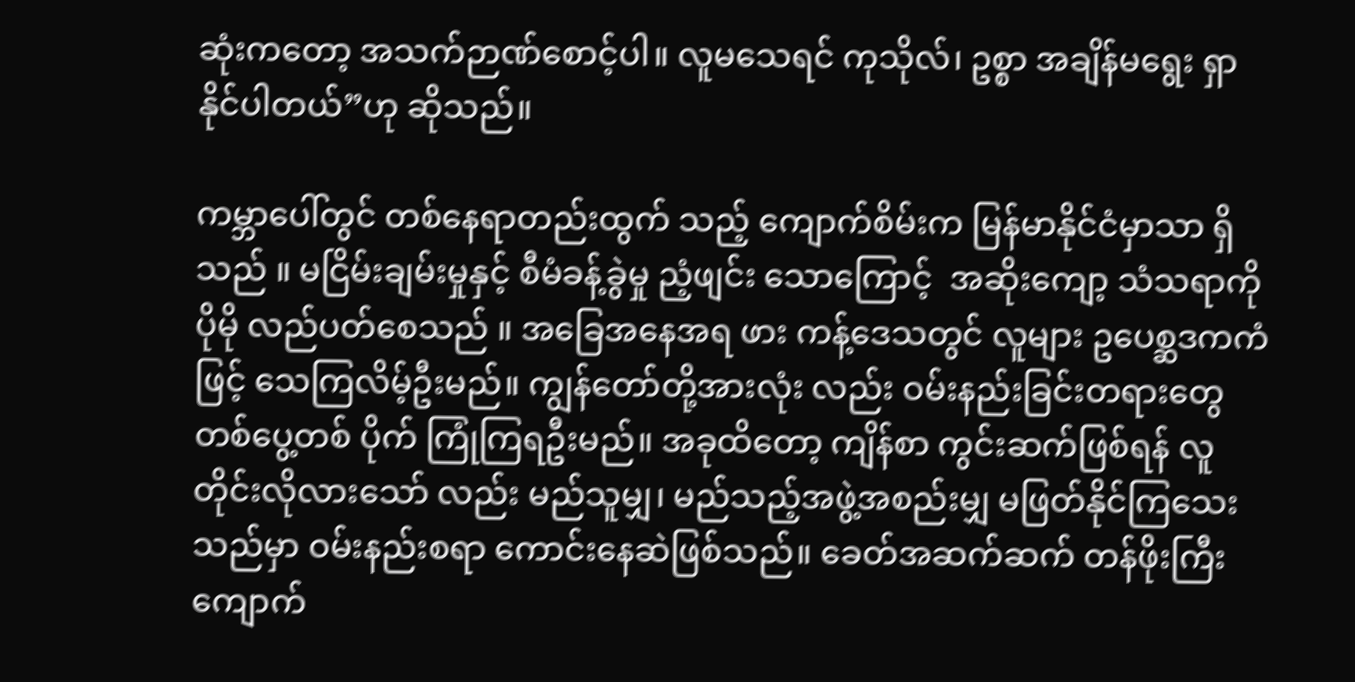ဆုံးကတော့ အသက်ဉာဏ်စောင့်ပါ။ လူမသေရင် ကုသိုလ်၊ ဥစ္စာ အချိန်မရွေး ရှာ နိုင်ပါတယ်”ဟု ဆိုသည်။

ကမ္ဘာပေါ်တွင် တစ်နေရာတည်းထွက် သည့် ကျောက်စိမ်းက မြန်မာနိုင်ငံမှာသာ ရှိသည် ။ မငြိမ်းချမ်းမှုနှင့် စီမံခန့်ခွဲမှု ညံ့ဖျင်း သောကြောင့်  အဆိုးကျော့ သံသရာကို ပိုမို လည်ပတ်စေသည် ။ အခြေအနေအရ ဖား ကန့်ဒေသတွင် လူများ ဥပေစ္ဆဒကကံဖြင့် သေကြလိမ့်ဦးမည်။ ကျွန်တော်တို့အားလုံး လည်း ဝမ်းနည်းခြင်းတရားတွေ တစ်ပွေ့တစ် ပိုက် ကြုံကြရဦးမည်။ အခုထိတော့ ကျိန်စာ ကွင်းဆက်ဖြစ်ရန် လူတိုင်းလိုလားသော် လည်း မည်သူမျှ၊ မည်သည့်အဖွဲ့အစည်းမျှ မဖြတ်နိုင်ကြသေးသည်မှာ ဝမ်းနည်းစရာ ကောင်းနေဆဲဖြစ်သည်။ ခေတ်အဆက်ဆက် တန်ဖိုးကြီးကျောက်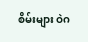စိမ်းများ ဝဲဂ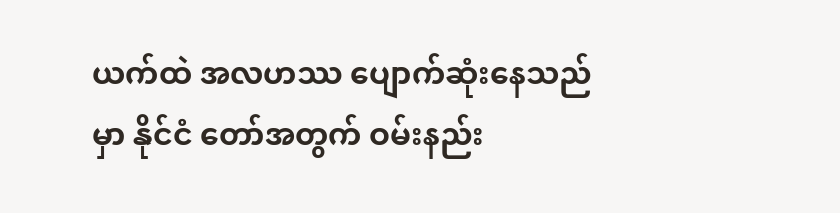ယက်ထဲ အလဟဿ ပျောက်ဆုံးနေသည်မှာ နိုင်ငံ တော်အတွက် ဝမ်းနည်း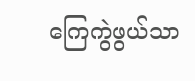ကြေကွဲဖွယ်သာ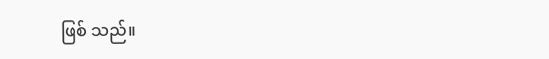ဖြစ် သည်။